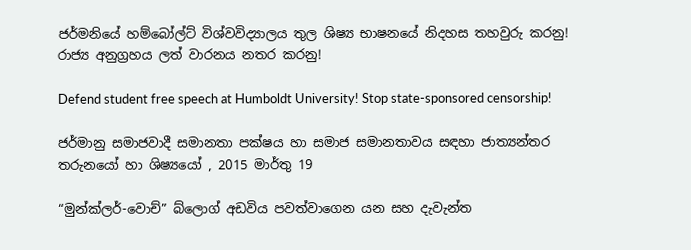ජර්මනියේ හම්බෝල්ට් විශ්වවිද්‍යාලය තුල ශිෂ්‍ය භාෂනයේ නිදහස තහවුරු කරනු!
රාජ්‍ය අනුග්‍රහය ලත් වාරනය නතර කරනු!

Defend student free speech at Humboldt University! Stop state-sponsored censorship!

ජර්මානු සමාජවාදී සමානතා පක්ෂය හා සමාජ සමානතාවය සඳහා ජාත්‍යන්තර තරුනයෝ හා ශිෂ්‍යයෝ , 2015 මාර්තු 19

“මුන්ක්ලර්-වොච්” බ්ලොග් අඩවිය පවත්වාගෙන යන සහ දැවැන්ත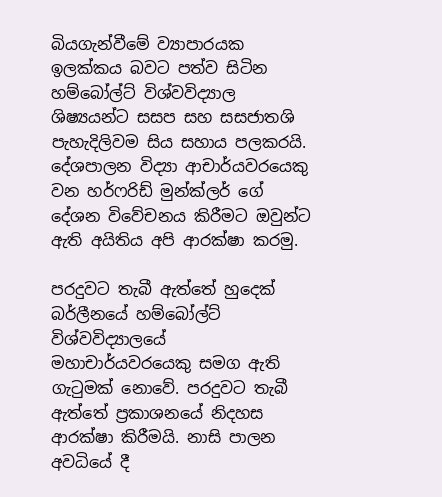බියගැන්වීමේ ව්‍යාපාරයක ඉලක්කය බවට පත්ව සිටින හම්බෝල්ට් විශ්වවිද්‍යාල ශිෂ්‍යයන්ට සසප සහ සසජාතශි පැහැදිලිවම සිය සහාය පලකරයි. දේශපාලන විද්‍යා ආචාර්යවරයෙකු වන හර්ෆරිඩ් මුන්ක්ලර් ගේ දේශන විවේචනය කිරීමට ඔවුන්ට ඇති අයිතිය අපි ආරක්ෂා කරමු.

පරදුවට තැබී ඇත්තේ හුදෙක් බර්ලීනයේ හම්බෝල්ට් විශ්වවිද්‍යාලයේ මහාචාර්යවරයෙකු සමග ඇති ගැටුමක් නොවේ. පරදුවට තැබී ඇත්තේ ප්‍රකාශනයේ නිදහස ආරක්ෂා කිරීමයි. නාසි පාලන අවධියේ දී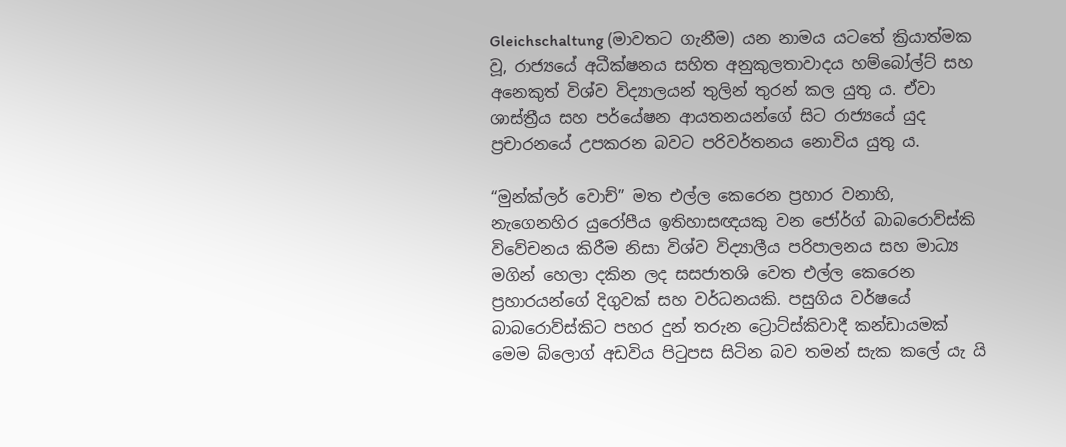Gleichschaltung (මාවතට ගැනීම) යන නාමය යටතේ ක්‍රියාත්මක වූ, රාජ්‍යයේ අධීක්ෂනය සහිත අනුකුලතාවාදය හම්බෝල්ට් සහ අනෙකුත් විශ්ව විද්‍යාලයන් තුලින් තුරන් කල යුතු ය. ඒවා ශාස්ත්‍රීය සහ පර්යේෂන ආයතනයන්ගේ සිට රාජ්‍යයේ යුද ප්‍රචාරනයේ උපකරන බවට පරිවර්තනය නොවිය යුතු ය.

“මුන්ක්ලර් වොච්” මත එල්ල කෙරෙන ප්‍රහාර වනාහි, නැගෙනහිර යුරෝපීය ඉතිහාසඥයකු වන ජෝර්ග් බාබරොව්ස්කි විවේචනය කිරීම නිසා විශ්ව විද්‍යාලීය පරිපාලනය සහ මාධ්‍ය මගින් හෙලා දකින ලද සසජාතශි වෙත එල්ල කෙරෙන ප්‍රහාරයන්ගේ දිගුවක් සහ වර්ධනයකි. පසුගිය වර්ෂයේ බාබරොව්ස්කිට පහර දුන් තරුන ට්‍රොට්ස්කිවාදී කන්ඩායමක් මෙම බ්ලොග් අඩවිය පිටුපස සිටින බව තමන් සැක කලේ යැ යි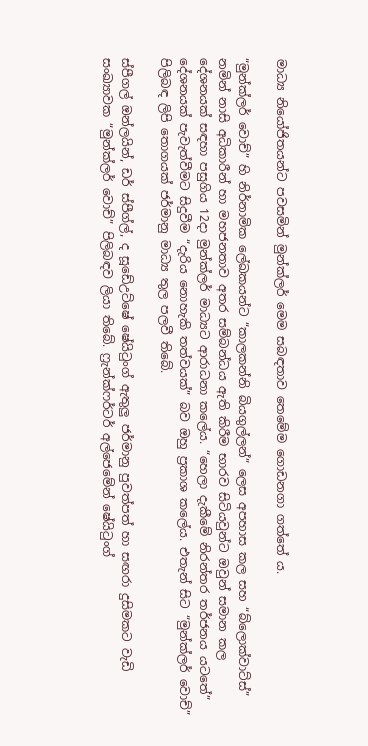මාධ්‍ය නියෝජිතයන්ට පවසමින් මුන්ක්ලර් මෙම සබඳතාව තෙමේම ගොඩනගා ගත්තේ ය.

“මුන්ක්ලර් වොච්” හි නිර්නාමික ලේඛකයන්ට “කාලකන්නි බියගුල්ලන්” ලෙස අපහාස කල සහ “බ්ලොක්වාට්ස්” නමින් නාසි අධිකාරීන් හා මහජනතාව අතර සම්බන්ධය ඇති කිරීම භාරව සිටියවුන්ට ඔවුන් සමාන කල දේශනයක් සඳහා පසුගිය 12දා මුන්ක්ලර් මාධ්‍යට ආරාධනා කලේය. “හෙලා දැකීමේ නිරන්තර තර්ජනය යටතේ” දේශනයක් පැවැත්වීමට සිදුවීම “දැරිය නොහැකි තත්වයක්” බව ඔහු ප්‍රකාශ කලේය. එතැන් සිට “මුන්ක්ලර් වොච්” පිලිබඳ ලිපි තොගයක් ජර්මානු මාධ්‍ය තුල පලවී තිබේ.

ස්පීගල් ඔන්ලයින්, ඩර් ස්පීග්ල්, ද සූඩේඋට්ෂේ ෂේයිටුංග් ඇතුලු ජර්මානු පුවත්පත් හා සඟරා දුසිමකට වැඩි සංඛ්‍යාවක “මුන්ක්ලර් වොච්” පිලිබඳව ලියා තිබේ. ෆ්‍රැන්ක්ෆර්ටර් අල්ජෙමේන් ෂේයිටුංග්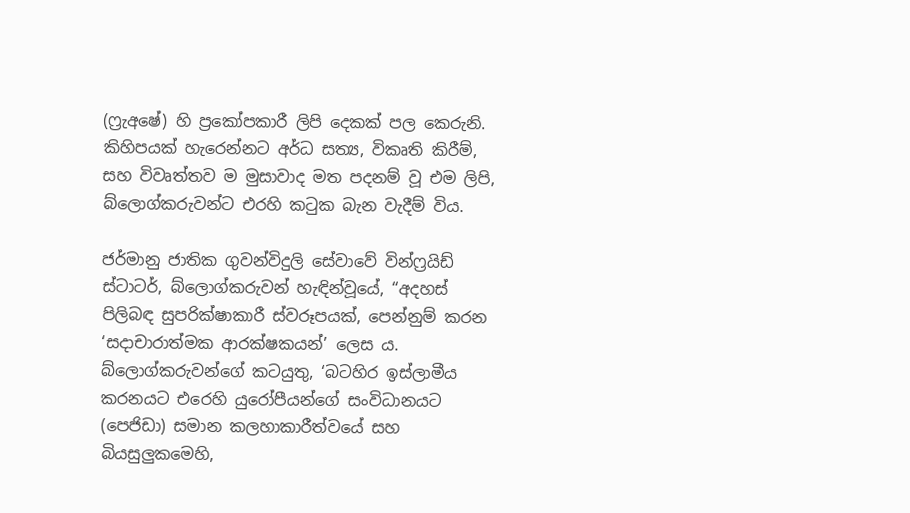(ෆ්‍රැඅෂේ) හි ප්‍රකෝපකාරී ලිපි දෙකක් පල කෙරුනි. කිහිපයක් හැරෙන්නට අර්ධ සත්‍ය, විකෘති කිරීම්, සහ විවෘත්තව ම මුසාවාද මත පදනම් වූ එම ලිපි, බ්ලොග්කරුවන්ට එරහි කටුක බැන වැදීම් විය.

ජර්මානු ජාතික ගුවන්විදුලි සේවාවේ වින්ෆ්‍රයිඩ් ස්ටාටර්, බ්ලොග්කරුවන් හැඳින්වූයේ, “අදහස් පිලිබඳ සුපරික්ෂාකාරී ස්වරූපයක්, පෙන්නුම් කරන ‘සදාචාරාත්මක ආරක්ෂකයන්’ ලෙස ය. බ්ලොග්කරුවන්ගේ කටයුතු, ‘බටහිර ඉස්ලාමීය කරනයට එරෙහි යුරෝපීයන්ගේ සංවිධානයට (පෙජිඩා) සමාන කලහාකාරීත්වයේ සහ බියසුලුකමෙහි,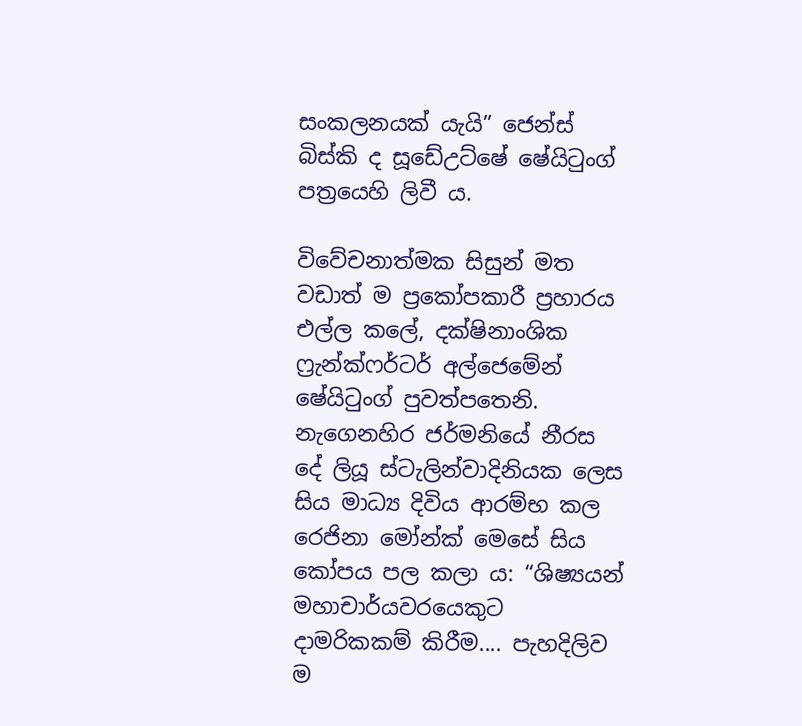සංකලනයක් යැයි” ජෙන්ස් බිස්කි ද සූඩේඋට්ෂේ ෂේයිටුංග් පත්‍රයෙහි ලිවී ය.

විවේචනාත්මක සිසුන් මත වඩාත් ම ප්‍රකෝපකාරී ප්‍රහාරය එල්ල කලේ, දක්ෂිනාංශික ෆ්‍රැන්ක්ෆර්ටර් අල්ජෙමේන් ෂේයිටුංග් පුවත්පතෙනි. නැගෙනහිර ජර්මනියේ නීරස දේ ලියූ ස්ටැලින්වාදිනියක ලෙස සිය මාධ්‍ය දිවිය ආරම්භ කල රෙජිනා මෝන්ක් මෙසේ සිය කෝපය පල කලා ය: “ශිෂ්‍යයන් මහාචාර්යවරයෙකුට දාමරිකකම් කිරීම.... පැහදිලිව ම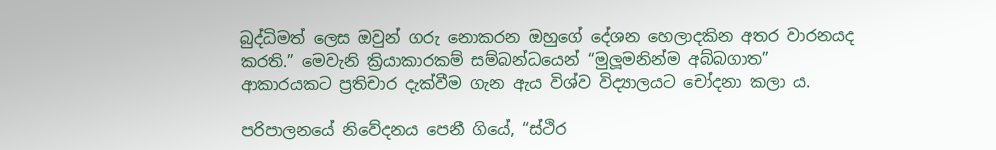බුද්ධිමත් ලෙස ඔවුන් ගරු නොකරන ඔහුගේ දේශන හෙලාදකින අතර වාරනයද කරති.” මෙවැනි ක්‍රියාකාරකම් සම්බන්ධයෙන් “මුලූමනින්ම අබ්බගාත” ආකාරයකට ප්‍රතිචාර දැක්වීම ගැන ඇය විශ්ව විද්‍යාලයට චෝදනා කලා ය.

පරිපාලනයේ නිවේදනය පෙනී ගියේ, “ස්ථිර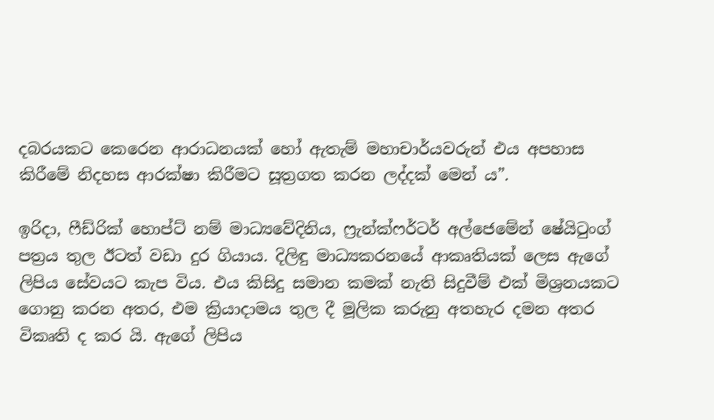දබරයකට කෙරෙන ආරාධනයක් හෝ ඇතැම් මහාචාර්යවරුන් එය අපහාස කිරීමේ නිදහස ආරක්ෂා කිරීමට සූත්‍රගත කරන ලද්දක් මෙන් ය”.

ඉරිදා, ෆීඩ්රික් හොප්ට් නම් මාධ්‍යවේදිනිය, ෆ්‍රැන්ක්ෆර්ටර් අල්ජෙමේන් ෂේයිටුංග් පත්‍රය තුල ඊටත් වඩා දුර ගියාය. දිලිඳු මාධ්‍යකරනයේ ආකෘතියක් ලෙස ඇගේ ලිපිය සේවයට කැප විය. එය කිසිදු සමාන කමක් නැති සිදුවීම් එක් මිශ්‍රනයකට ගොනු කරන අතර, එම ක්‍රියාදාමය තුල දී මූලික කරුනු අතහැර දමන අතර විකෘති ද කර යි. ඇගේ ලිපිය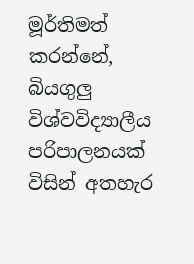මූර්තිමත් කරන්නේ, බියගුලු විශ්වවිද්‍යාලීය පරිපාලනයක් විසින් අතහැර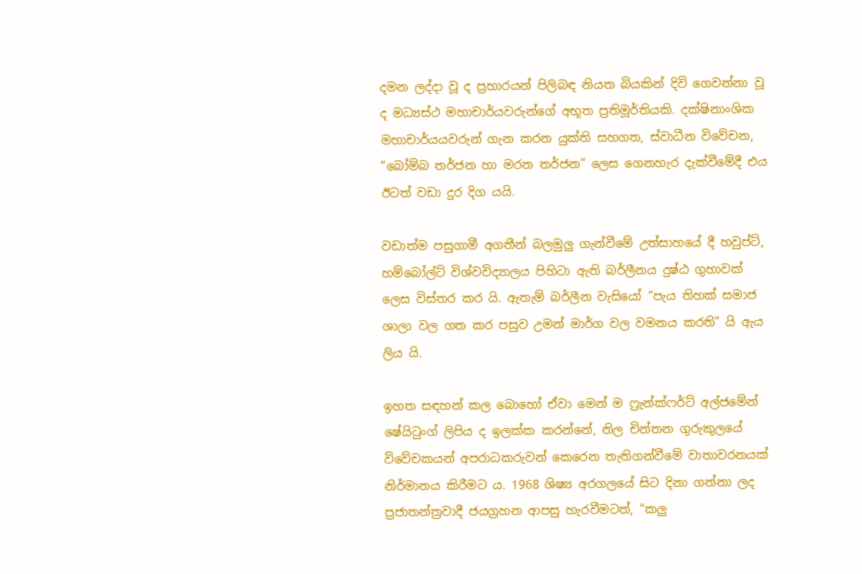දමන ලද්දා වූ ද ප්‍රහාරයන් පිලිබඳ නියත බියකින් දිවි ගෙවන්නා වූ ද මධ්‍යස්ථ මහාචාර්යවරුන්ගේ අභූත ප්‍රතිමූර්තියකි. දක්ෂිනාංශික මහාචාර්යයවරුන් ගැන කරන යුක්ති සහගත, ස්වාධීන විවේචන, “බෝම්බ තර්ජන හා මරන තර්ජන” ලෙස ගෙනහැර දැක්වීමේදී එය ඊටත් වඩා දුර දිග යයි.

වඩාත්ම පසුගාමී අගතීන් බලමුලු ගැන්වීමේ උත්සාහයේ දී හවුප්ට්, හම්බෝල්ට් විශ්වවිද්‍යාලය පිහිටා ඇති බර්ලීනය දුෂ්ඨ ගුහාවක් ලෙස විස්තර කර යි. ඇතැම් බර්ලීන වැසියෝ “පැය තිහක් සමාජ ශාලා වල ගත කර පසුව උමන් මාර්ග වල වමනය කරති” යි ඇය ලිය යි.

ඉහත සඳහන් කල බොහෝ ඒවා මෙන් ම ෆ්‍රැන්ක්ෆර්ට් අල්ජමේන් ෂේයිටුංග් ලිපිය ද ඉලක්ක කරන්නේ, නිල චින්තන ගුරුකුලයේ විවේචකයන් අපරාධකරුවන් කෙරෙන තැතිගන්වීමේ වාතාවරනයක් නිර්මානය කිරීමට ය. 1968 ශිෂ්‍ය අරගලයේ සිට දිනා ගන්නා ලද ප්‍රජාතන්ත්‍රවාදී ජයග්‍රහන ආපසු හැරවීමටත්, “කලු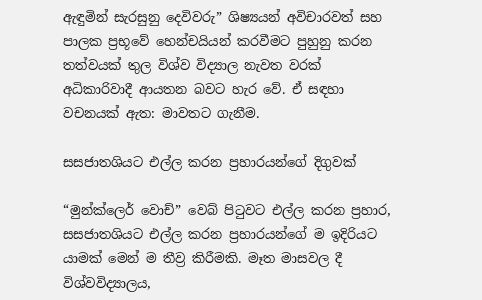ඇඳුමින් සැරසුනු දෙවිවරු” ශිෂ්‍යයන් අවිචාරවත් සහ පාලක ප්‍රභූවේ හෙන්චයියන් කරවීමට පුහුනු කරන තත්වයක් තුල විශ්ව විද්‍යාල නැවත වරක් අධිකාරිවාදී ආයතන බවට හැර වේ. ඒ සඳහා වචනයක් ඇත: මාවතට ගැනීම.

සසජාතශියට එල්ල කරන ප්‍රහාරයන්ගේ දිගුවක්

“මුන්ක්ලෙර් වොච්” වෙබ් පිටුවට එල්ල කරන ප්‍රහාර, සසජාතශියට එල්ල කරන ප්‍රහාරයන්ගේ ම ඉදිරියට යාමක් මෙන් ම තීව්‍ර කිරීමකි. මෑත මාසවල දී විශ්වවිද්‍යාලය,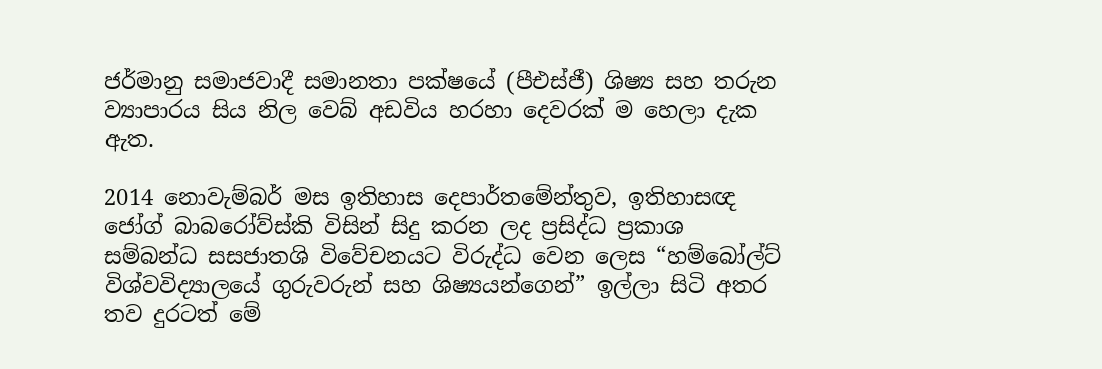ජර්මානු සමාජවාදී සමානතා පක්ෂයේ (පීඑස්ජී) ශිෂ්‍ය සහ තරුන ව්‍යාපාරය සිය නිල වෙබ් අඩවිය හරහා දෙවරක් ම හෙලා දැක ඇත.

2014 නොවැම්බර් මස ඉතිහාස දෙපාර්තමේන්තුව, ඉතිහාසඥ ජෝග් බාබරෝව්ස්කි විසින් සිදු කරන ලද ප්‍රසිද්ධ ප්‍රකාශ සම්බන්ධ සසජාතශි විවේචනයට විරුද්ධ වෙන ලෙස “හම්බෝල්ට් විශ්වවිද්‍යාලයේ ගුරුවරුන් සහ ශිෂ්‍යයන්ගෙන්” ඉල්ලා සිටි අතර තව දුරටත් මේ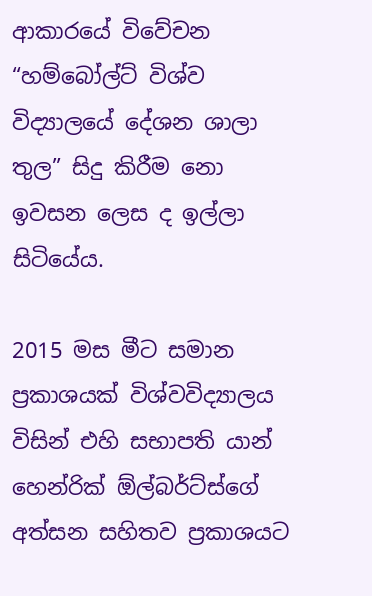ආකාරයේ විවේචන “හම්බෝල්ට් විශ්ව විද්‍යාලයේ දේශන ශාලා තුල” සිදු කිරීම නො ඉවසන ලෙස ද ඉල්ලා සිටියේය.

2015 මස මීට සමාන ප්‍රකාශයක් විශ්වවිද්‍යාලය විසින් එහි සභාපති යාන් හෙන්රික් ඕල්බර්ට්ස්ගේ අත්සන සහිතව ප්‍රකාශයට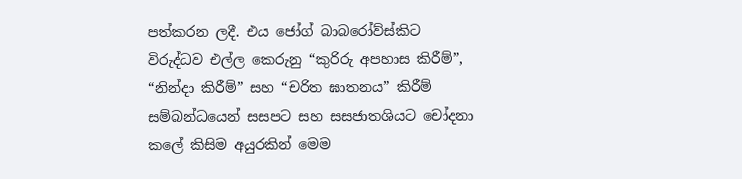පත්කරන ලදී. එය ජෝග් බාබරෝව්ස්කිට විරුද්ධව එල්ල කෙරුනු “කුරිරු අපහාස කිරීම්”, “නින්දා කිරීම්” සහ “චරිත ඝාතනය” කිරීම් සම්බන්ධයෙන් සසපට සහ සසජාතශියට චෝදනා කලේ කිසිම අයුරකින් මෙම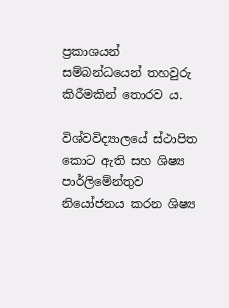ප්‍රකාශයන් සම්බන්ධයෙන් තහවුරු කිරීමකින් තොරව ය.

විශ්වවිද්‍යාලයේ ස්ථාපිත කොට ඇති සහ ශිෂ්‍ය පාර්ලිමේන්තුව නියෝජනය කරන ශිෂ්‍ය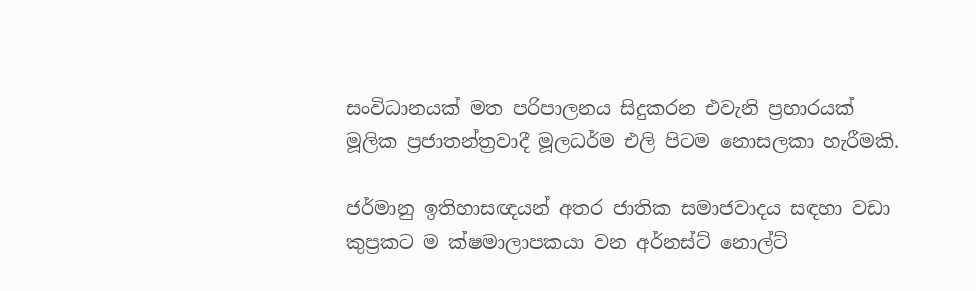සංවිධානයක් මත පරිපාලනය සිදුකරන එවැනි ප්‍රහාරයක් මූලික ප්‍රජාතන්ත්‍රවාදී මූලධර්ම එලි පිටම නොසලකා හැරීමකි.

ජර්මානු ඉතිහාසඥයන් අතර ජාතික සමාජවාදය සඳහා වඩා කුප්‍රකට ම ක්ෂමාලාපකයා වන අර්නස්ට් නොල්ට්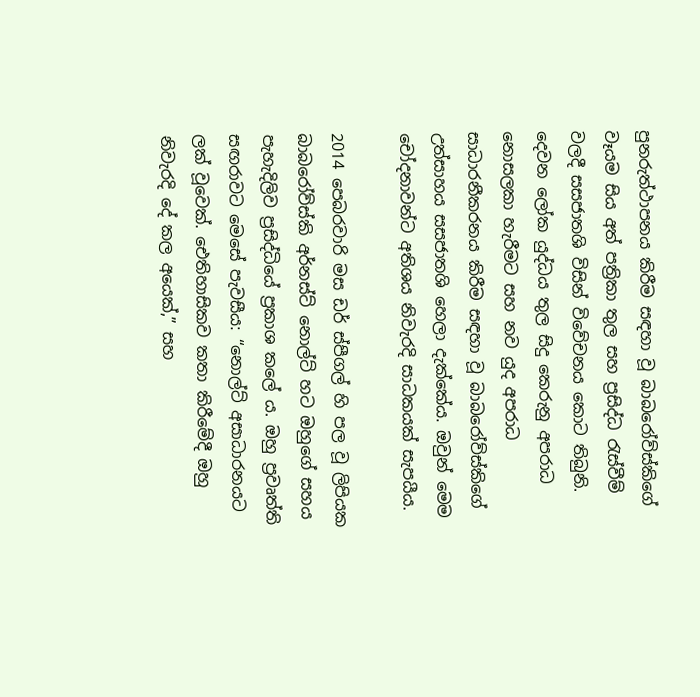පුනරුත්ථාපනය කිරීම සඳහා වූ බාබරෝව්ස්කිගේ වෑයම සිය අත් පත්‍රිකා තුල සහ ප්‍රසිද්ධ රැස්වීම් වලදී සසජාතශි විසින් විවේචනය කොට තිබුනි. දෙවන ලෝක යුද්ධය තුල සිදු කෙරුනු අපරාධ නොසලකා හැරීමට සහ නව යුද අපරාධ සාධාරනීකරනය කිරීම සඳහා වූ බාබරෝව්ස්කිගේ උත්සාහය සසජාතශි හෙලා දැක්කේය. ඔවුන් මෙම චෝදනාවන්ට අතිශය නිවැරදි සාධකයක් සැපයීය.

2014 පෙබරවාරි මස ඩර් ස්පීගල් හි පල වූ ලිපියක බාබරෝව්ස්කි අර්නස්ට් නොල්ට් හට ඔහුගේ සහය පැහැදිලිව ප්‍රසිද්ධියේ ප්‍රකාශ කලේ ය. ඔහු ප්‍රවෘත්ති සඟරාවට මෙසේ පැවසීය: “නොල්ට් අසාධාරනයට ලක් වූවෙක්. ඓතිහාසිකව කතා කිරීමේදී ඔහු නිවැරදි දේ කල අයෙක්,” සහ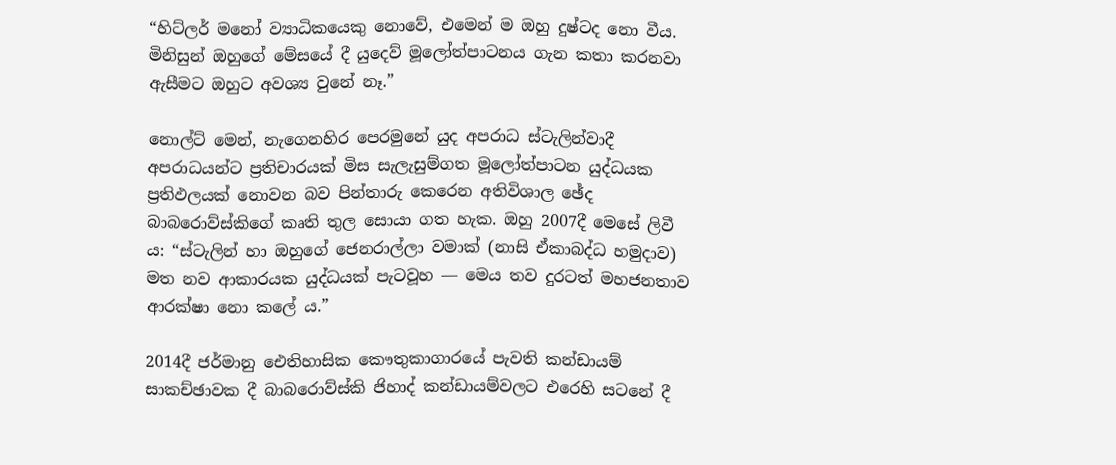“හිට්ලර් මනෝ ව්‍යාධිකයෙකු නොවේ, එමෙන් ම ඔහු දුෂ්ටද නො වීය. මිනිසුන් ඔහුගේ මේසයේ දී යුදෙව් මූලෝත්පාටනය ගැන කතා කරනවා ඇසීමට ඔහුට අවශ්‍ය වුනේ නෑ.”

නොල්ට් මෙන්, නැගෙනහිර පෙරමුනේ යුද අපරාධ ස්ටැලින්වාදී අපරාධයන්ට ප්‍රතිචාරයක් මිස සැලැසුම්ගත මූලෝත්පාටන යුද්ධයක ප්‍රතිඵලයක් නොවන බව පින්තාරු කෙරෙන අතිවිශාල ඡේද බාබරොව්ස්කිගේ කෘති තුල සොයා ගත හැක. ඔහු 2007දී මෙසේ ලිවී ය: “ස්ටැලින් හා ඔහුගේ ජෙනරාල්ලා වමාක් (නාසි ඒකාබද්ධ හමුදාව) මත නව ආකාරයක යුද්ධයක් පැටවූහ ― මෙය තව දුරටත් මහජනතාව ආරක්ෂා නො කලේ ය.”

2014දී ජර්මානු ඓතිහාසික කෞතුකාගාරයේ පැවති කන්ඩායම් සාකච්ඡාවක දී බාබරොව්ස්කි ජිහාද් කන්ඩායම්වලට එරෙහි සටනේ දී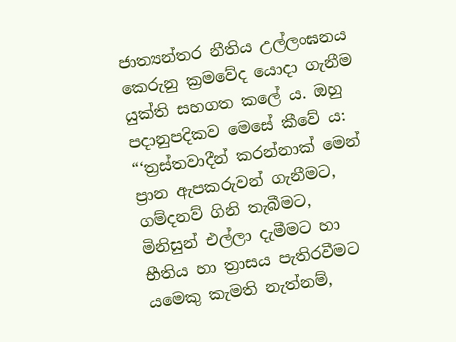ජාත්‍යන්තර නීතිය උල්ලංඝනය කෙරුනු ක්‍රමවේද යොදා ගැනීම යුක්ති සහගත කලේ ය. ඔහු පදානුපදිකව මෙසේ කීවේ ය: “‘ත්‍රස්තවාදීන් කරන්නාක් මෙන් ප්‍රාන ඇපකරුවන් ගැනීමට, ගම්දනව් ගිනි තැබීමට, මිනිසුන් එල්ලා දැමීමට හා භීතිය හා ත්‍රාසය පැතිරවීමට යමෙකු කැමති නැත්නම්,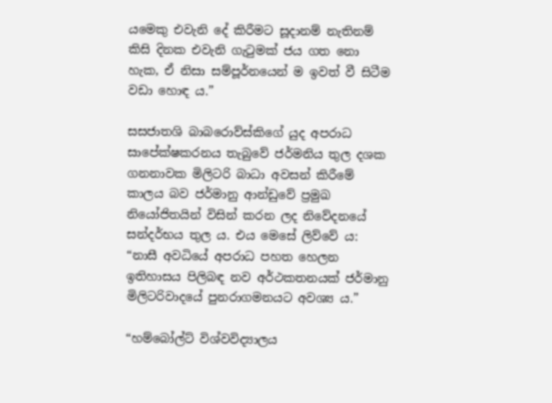යමෙකු එවැනි දේ කිරීමට සූදානම් නැතිනම් කිසි දිනක එවැනි ගැටුමක් ජය ගත නො හැක, ඒ නිසා සම්පූර්නයෙන් ම ඉවත් වී සිටීම වඩා හොඳ ය.”

සසජාතශි බාබරොව්ස්කිගේ යුද අපරාධ සාපේක්ෂකරනය තැබුවේ ජර්මනිය තුල දශක ගනනාවක මිලිටරි බාධා අවසන් කිරීමේ කාලය බව ජර්මානු ආන්ඩුවේ ප්‍රමුඛ නියෝජිතයින් විසින් කරන ලද නිවේදනයේ සන්දර්භය තුල ය. එය මෙසේ ලිව්වේ ය: “නාසී අවධියේ අපරාධ පහත හෙලන ඉතිහාසය පිලිබඳ නව අර්ථකතනයක් ජර්මානු මිලිටරිවාදයේ පුනරාගමනයට අවශ්‍ය ය.”

“හම්බෝල්ට් විශ්වවිද්‍යාලය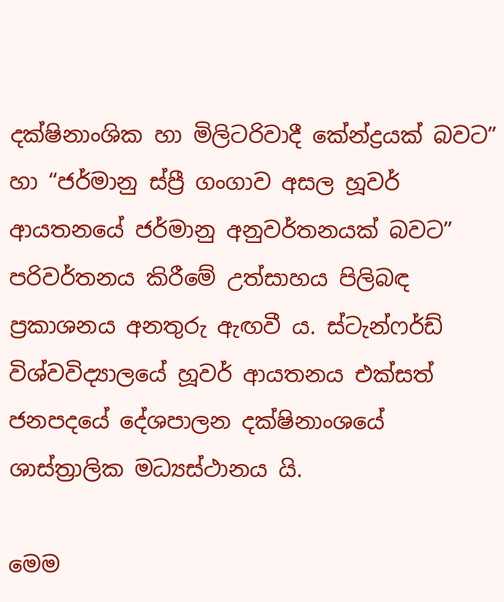දක්ෂිනාංශික හා මිලිටරිවාදී කේන්ද්‍රයක් බවට” හා “ජර්මානු ස්ප්‍රී ගංගාව අසල හූවර් ආයතනයේ ජර්මානු අනුවර්තනයක් බවට” පරිවර්තනය කිරීමේ උත්සාහය පිලිබඳ ප්‍රකාශනය අනතුරු ඇඟවී ය. ස්ටැන්ෆර්ඩ් විශ්වවිද්‍යාලයේ හූවර් ආයතනය එක්සත් ජනපදයේ දේශපාලන දක්ෂිනාංශයේ ශාස්ත්‍රාලික මධ්‍යස්ථානය යි.

මෙම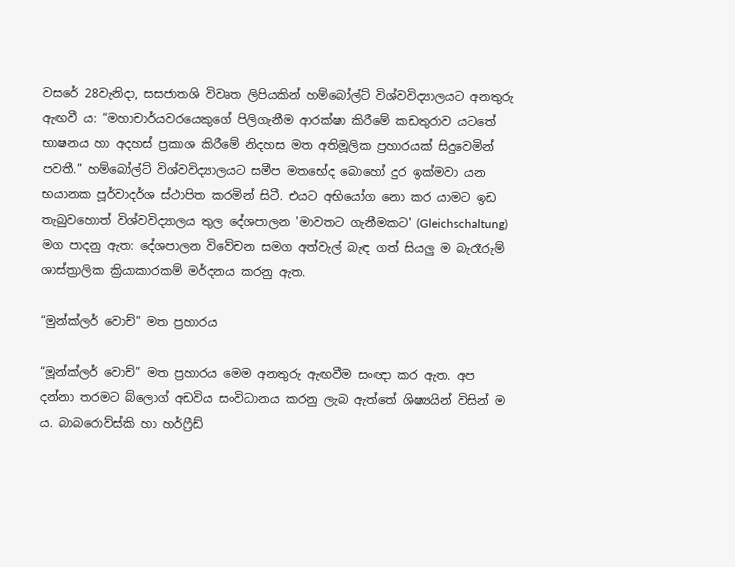වසරේ 28වැනිදා, සසජාතශි විවෘත ලිපියකින් හම්බෝල්ට් විශ්වවිද්‍යාලයට අනතුරු ඇඟවී ය: “මහාචාර්යවරයෙකුගේ පිලිගැනීම ආරක්ෂා කිරීමේ කඩතුරාව යටතේ භාෂනය හා අදහස් ප්‍රකාශ කිරීමේ නිදහස මත අතිමූලික ප්‍රහාරයක් සිදුවෙමින් පවතී.” හම්බෝල්ට් විශ්වවිද්‍යාලයට සමීප මතභේද බොහෝ දුර ඉක්මවා යන භයානක පූර්වාදර්ශ ස්ථාපිත කරමින් සිටී. එයට අභියෝග නො කර යාමට ඉඩ තැබුවහොත් විශ්වවිද්‍යාලය තුල දේශපාලන 'මාවතට ගැනීමකට' (Gleichschaltung) මග පාදනු ඇත: දේශපාලන විවේචන සමග අත්වැල් බැඳ ගත් සියලු ම බැරෑරුම් ශාස්ත්‍රාලික ක්‍රියාකාරකම් මර්දනය කරනු ඇත.

“මුන්ක්ලර් වොච්” මත ප්‍රහාරය

“මූන්ක්ලර් වොච්” මත ප්‍රහාරය මෙම අනතුරු ඇඟවීම සංඥා කර ඇත. අප දන්නා තරමට බ්ලොග් අඩවිය සංවිධානය කරනු ලැබ ඇත්තේ ශිෂ්‍යයින් විසින් ම ය. බාබරොව්ස්කි හා හර්ෆ්‍රීඩ්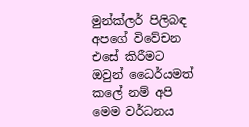මුන්ක්ලර් පිලිබඳ අපගේ විවේචන එසේ කිරීමට ඔවුන් ධෛර්යමත් කලේ නම් අපි මෙම වර්ධනය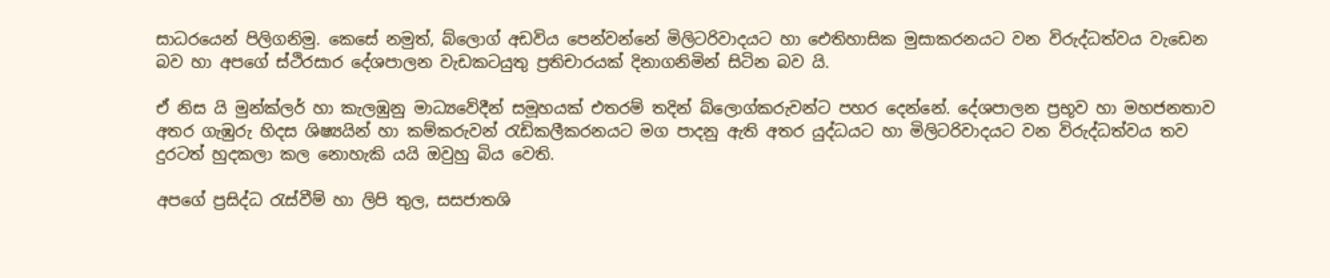සාධරයෙන් පිලිගනිමු. කෙසේ නමුත්, බ්ලොග් අඩවිය පෙන්වන්නේ මිලිටරිවාදයට හා ඓතිහාසික මුසාකරනයට වන විරුද්ධත්වය වැඩෙන බව හා අපගේ ස්ථිරසාර දේශපාලන වැඩකටයුතු ප්‍රතිචාරයක් දිනාගනිමින් සිටින බව යි.

ඒ නිස යි මුන්ක්ලර් හා කැලඹුනු මාධ්‍යවේදීන් සමූහයක් එතරම් තදින් බ්ලොග්කරුවන්ට පහර දෙන්නේ. දේශපාලන ප්‍රභූව හා මහජනතාව අතර ගැඹුරු හිදස ශිෂ්‍යයින් හා කම්කරුවන් රැඩිකලීකරනයට මග පාදනු ඇති අතර යුද්ධයට හා මිලිටරිවාදයට වන විරුද්ධත්වය තව දුරටත් හුදකලා කල නොහැකි යයි ඔවුහු බිය වෙති.

අපගේ ප්‍රසිද්ධ රැස්වීම් හා ලිපි තුල, සසජාතශි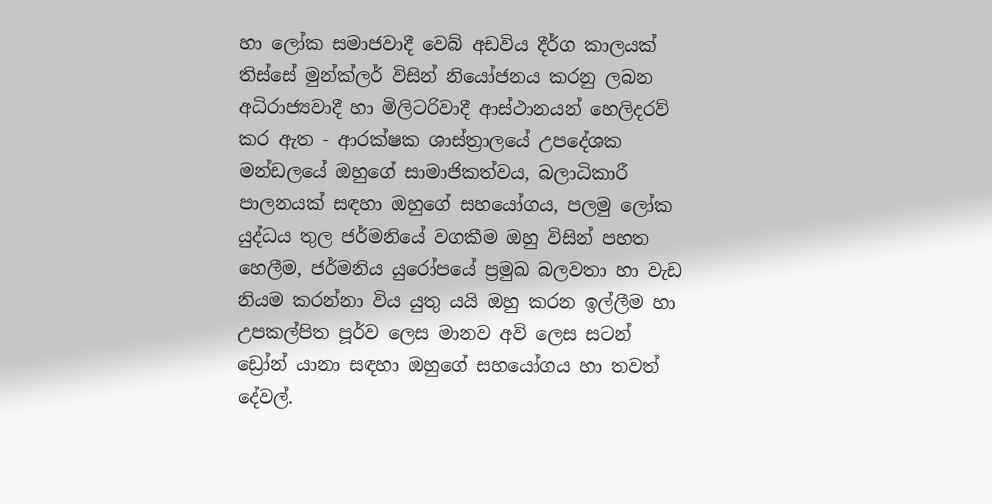හා ලෝක සමාජවාදී වෙබ් අඩවිය දීර්ග කාලයක් තිස්සේ මුන්ක්ලර් විසින් නියෝජනය කරනු ලබන අධිරාජ්‍යවාදී හා මිලිටරිවාදී ආස්ථානයන් හෙලිදරව් කර ඇත - ආරක්ෂක ශාස්ත්‍රාලයේ උපදේශක මන්ඩලයේ ඔහුගේ සාමාජිකත්වය, බලාධිකාරී පාලනයක් සඳහා ඔහුගේ සහයෝගය, පලමු ලෝක යුද්ධය තුල ජර්මනියේ වගකීම ඔහු විසින් පහත හෙලීම, ජර්මනිය යුරෝපයේ ප්‍රමුඛ බලවතා හා වැඩ නියම කරන්නා විය යුතු යයි ඔහු කරන ඉල්ලීම හා උපකල්පිත පූර්ව ලෙස මානව අවි ලෙස සටන් ඩ්‍රෝන් යානා සඳහා ඔහුගේ සහයෝගය හා තවත් දේවල්.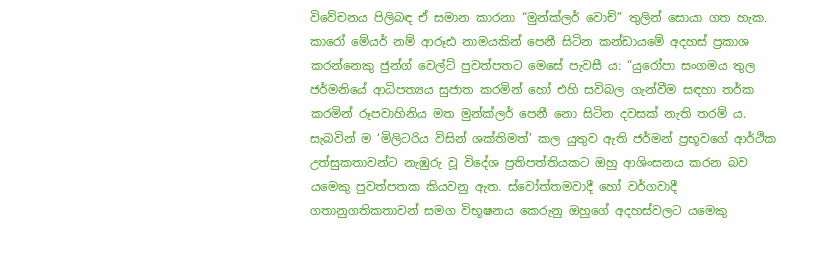විවේචනය පිලිබඳ ඒ සමාන කාරනා “මුන්ක්ලර් වොච්” තුලින් සොයා ගත හැක. කාරෝ මේයර් නම් ආරූඪ නාමයකින් පෙනී සිටින කන්ඩායමේ අදහස් ප්‍රකාශ කරන්නෙකු ජුන්ග් වෙල්ට් පුවත්පතට මෙසේ පැවසී ය: “යුරෝපා සංගමය තුල ජර්මනියේ ආධිපත්‍යය සුජාත කරමින් හෝ එහි සවිබල ගැන්වීම සඳහා තර්ක කරමින් රූපවාහිනිය මත මුන්ක්ලර් පෙනී නො සිටින දවසක් නැති තරම් ය. සැබවින් ම ‘මිලිටරිය විසින් ශක්තිමත්’ කල යුතුව ඇති ජර්මන් ප්‍රභූවගේ ආර්ථික උත්සුකතාවන්ට නැඹුරු වූ විදේශ ප්‍රතිපත්තියකට ඔහු ආශිංසනය කරන බව යමෙකු පුවත්පතක කියවනු ඇත. ස්වෝත්තමවාදී හෝ වර්ගවාදී ගතානුගතිකතාවන් සමග විභූෂනය කෙරුනු ඔහුගේ අදහස්වලට යමෙකු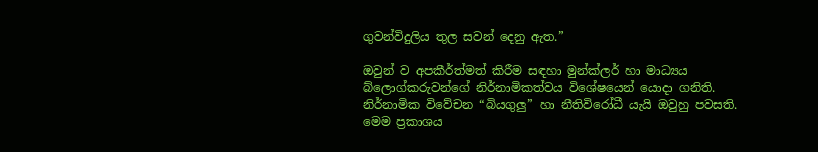ගුවන්විදුලිය තුල සවන් දෙනු ඇත.”

ඔවුන් ව අපකීර්ත්මත් කිරීම සඳහා මුන්ක්ලර් හා මාධ්‍යය බ්ලොග්කරුවන්ගේ නිර්නාමිකත්වය විශේෂයෙන් යොදා ගනිති. නිර්නාමික විවේචන “බියගුලු” හා නීතිවිරෝධී යැයි ඔවුහු පවසති. මෙම ප්‍රකාශය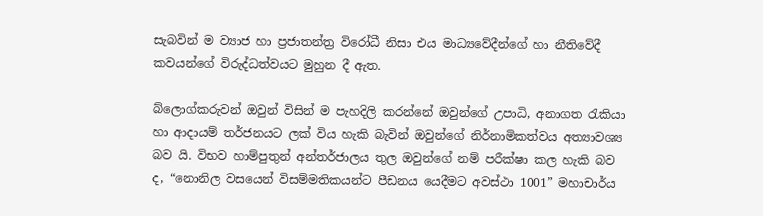සැබවින් ම ව්‍යාජ හා ප්‍රජාතන්ත්‍ර විරෝධී නිසා එය මාධ්‍යවේදීන්ගේ හා නීතිවේදී කවයන්ගේ විරුද්ධත්වයට මුහුන දී ඇත.

බ්ලොග්කරුවන් ඔවුන් විසින් ම පැහදිලි කරන්නේ ඔවුන්ගේ උපාධි, අනාගත රැකියා හා ආදායම් තර්ජනයට ලක් විය හැකි බැවින් ඔවුන්ගේ නිර්නාමිකත්වය අත්‍යාවශ්‍ය බව යි. විභව හාම්පුතුන් අන්තර්ජාලය තුල ඔවුන්ගේ නම් පරීක්ෂා කල හැකි බව ද, “නොනිල වසයෙන් විසම්මතිකයන්ට පීඩනය යෙදීමට අවස්ථා 1001” මහාචාර්ය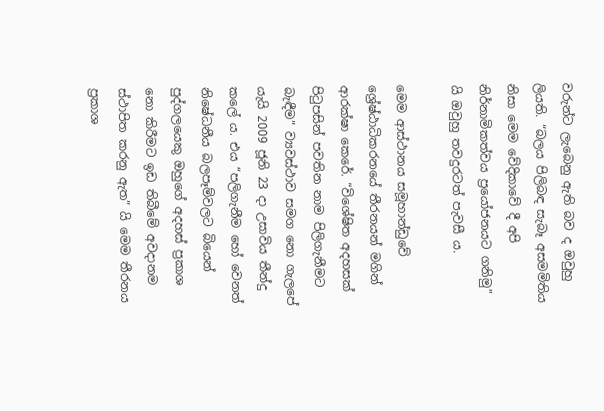වරුන්ට ලැබෙනු ඇති බව ද ඔවුහු ලියති. “බලය පිලිබඳ සැබෑ අසමමිතිය නිසා මෙම වේදිකාවේ දී අපි නිර්නාමිකත්වය ප්‍රයෝජනයට ගනිමු” යි ඔවුහු තවදුරටත් පැවසී ය.

මෙම ආස්ථානය සමූහාන්ඩුවේ ශ්‍රේෂ්ඨාධිකරනයේ තීරනයන් මගින් ආරක්ෂා කෙරේ. “විශේෂිත අදහසක් පිටුපසින් පවතින නාම පිලිගැනීමට බැඳීම” ව්‍යවස්ථාව සමග නො ගැලපේ යැයි 2009 ජූනි 23 දා උසාවිය තීන්දු කලේ ය. එය “පලිගැනීම හෝ වෙනත් නිෂේධනීය බලපෑම්වලට බියෙන් පුද්ගලයෙකු ඔහුගේ අදහස් ප්‍රකාශ නො කිරීමට ඉඩ තිබීමේ අවදානම ස්ථාපිත කරනු ඇත” යි මෙම තීරනය ප්‍රකාශ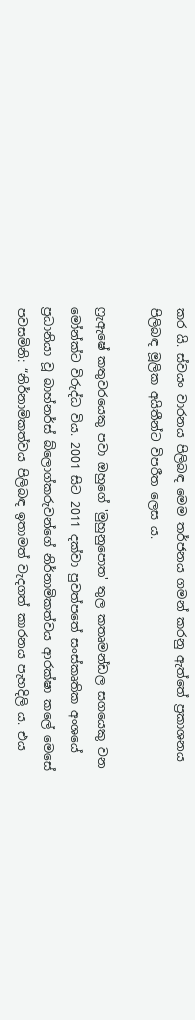කර යි. ස්වයං වාරනය පිලිබඳ මෙම තර්ජනය ගමන් කරනු ඇත්තේ ප්‍රකාශනය පිලිබඳ මූලික අයිතීන්ට විපරීත ලෙස ය.

ෆ්‍රැඇෂේ කතුවරයෙකු පවා ඔහුගේ 'මුහුනුපොත' තුල කතෘමන්ඩල සගයෙකු වන මෝන්ක්ට විරුද්ධ විය. 2001 සිට 2011 දක්වා පුවත්පතේ සංස්කෘතික අංශයේ ප්‍රධානියා වූ බාහ්නර්ස් බ්ලොග්කරුවන්ගේ නිර්නාමිකත්වය ආරක්ෂා කලේ මෙසේ පවසමිනි: “නිර්නාමිකත්වය පිලිබඳ ඉතාමත් වැදගත් කාරනය පැහදිලි ය. එය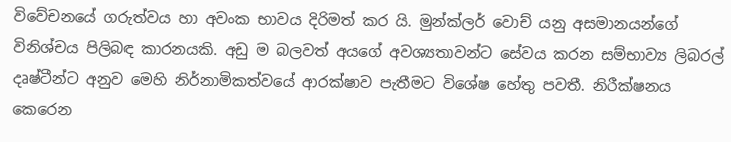විවේචනයේ ගරුත්වය හා අවංක භාවය දිරිමත් කර යි. මුන්ක්ලර් වොච් යනු අසමානයන්ගේ විනිශ්චය පිලිබඳ කාරනයකි. අඩු ම බලවත් අයගේ අවශ්‍යතාවන්ට සේවය කරන සම්භාව්‍ය ලිබරල් දෘෂ්ටීන්ට අනුව මෙහි නිර්නාමිකත්වයේ ආරක්ෂාව පැතීමට විශේෂ හේතු පවතී. නිරීක්ෂනය කෙරෙන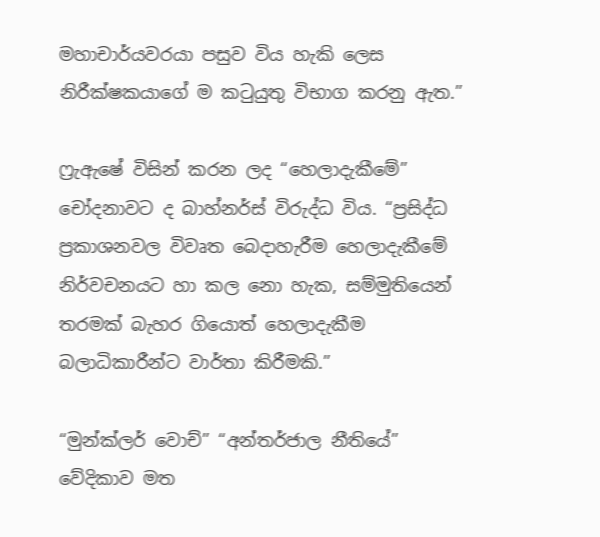මහාචාර්යවරයා පසුව විය හැකි ලෙස නිරීක්ෂකයාගේ ම කටුයුතු විභාග කරනු ඇත.”

ෆ්‍රැඇෂේ විසින් කරන ලද “හෙලාදැකීමේ” චෝදනාවට ද බාහ්නර්ස් විරුද්ධ විය. “ප්‍රසිද්ධ ප්‍රකාශනවල විවෘත බෙදාහැරීම හෙලාදැකීමේ නිර්වචනයට හා කල නො හැක, සම්මුතියෙන් තරමක් බැහර ගියොත් හෙලාදැකීම බලාධිකාරීන්ට වාර්තා කිරීමකි.”

“මුන්ක්ලර් වොච්” “අන්තර්ජාල නීතියේ” වේදිකාව මත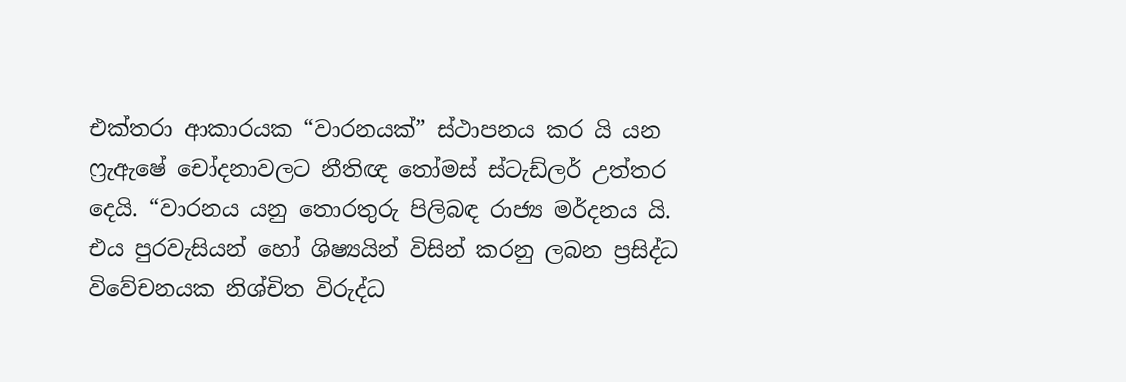එක්තරා ආකාරයක “වාරනයක්” ස්ථාපනය කර යි යන ෆ්‍රැඇෂේ චෝදනාවලට නීතිඥ තෝමස් ස්ටැඩ්ලර් උත්තර දෙයි. “වාරනය යනු තොරතුරු පිලිබඳ රාජ්‍ය මර්දනය යි. එය පුරවැසියන් හෝ ශිෂ්‍යයින් විසින් කරනු ලබන ප්‍රසිද්ධ විවේචනයක නිශ්චිත විරුද්ධ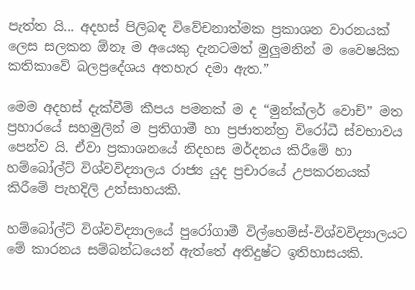පැත්ත යි... අදහස් පිලිබඳ විවේචනාත්මක ප්‍රකාශන වාරනයක් ලෙස සලකන ඕනෑ ම අයෙකු දැනටමත් මුලුමනින් ම වෛෂයික කතිකාවේ බලප්‍රදේශය අතහැර දමා ඇත.”

මෙම අදහස් දැක්වීම් කීපය පමනක් ම ද “මුන්ක්ලර් වොච්” මත ප්‍රහාරයේ සහමුලින් ම ප්‍රතිගාමී හා ප්‍රජාතන්ත්‍ර විරෝධී ස්වභාවය පෙන්ව යි. ඒවා ප්‍රකාශනයේ නිදහස මර්දනය කිරීමේ හා හම්බෝල්ට් විශ්වවිද්‍යාලය රාජ්‍ය යුද ප්‍රචාරයේ උපකරනයක් කිරීමේ පැහදිලි උත්සාහයකි.

හම්බෝල්ට් විශ්වවිද්‍යාලයේ පුරෝගාමී විල්හෙම්ස්-විශ්වවිද්‍යාලයට මේ කාරනය සම්බන්ධයෙන් ඇත්තේ අතිදුෂ්ට ඉතිහාසයකි.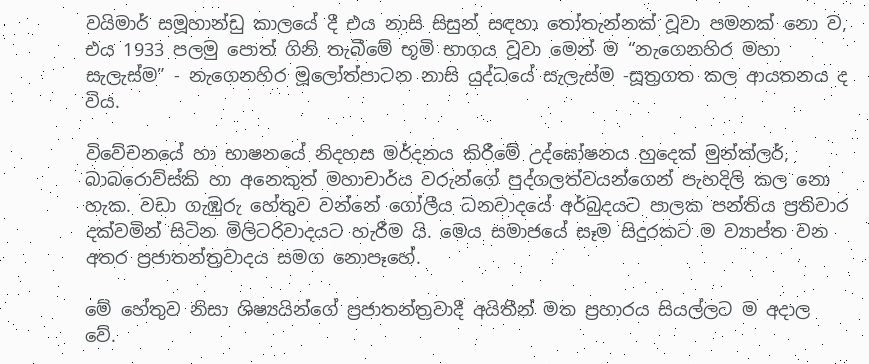වයිමාර් සමූහාන්ඩු කාලයේ දී එය නාසි සිසුන් සඳහා තෝතැන්නක් වූවා පමනක් නො ව, එය 1933 පලමු පොත් ගිනි තැබීමේ භූමි භාගය වූවා මෙන් ම “නැගෙනහිර මහා සැලැස්ම” - නැගෙනහිර මූලෝත්පාටන නාසි යුද්ධයේ සැලැස්ම -සූත්‍රගත කල ආයතනය ද විය.

විවේචනයේ හා භාෂනයේ නිදහස මර්දනය කිරීමේ උද්ඝෝෂනය හුදෙක් මුන්ක්ලර්, බාබරොව්ස්කි හා අනෙකුත් මහාචාර්ය වරුන්ගේ පුද්ගලත්වයන්ගෙන් පැහදිලි කල නො හැක. වඩා ගැඹුරු හේතුව වන්නේ ගෝලීය ධනවාදයේ අර්බුදයට පාලක පන්තිය ප්‍රතිචාර දක්වමින් සිටින මිලිටරිවාදයට හැරීම යි. මෙය සමාජයේ සෑම සිදුරකට ම ව්‍යාප්ත වන අතර ප්‍රජාතන්ත්‍රවාදය සමග නොපෑහේ.

මේ හේතුව නිසා ශිෂ්‍යයින්ගේ ප්‍රජාතන්ත්‍රවාදී අයිතීන් මත ප්‍රහාරය සියල්ලට ම අදාල වේ.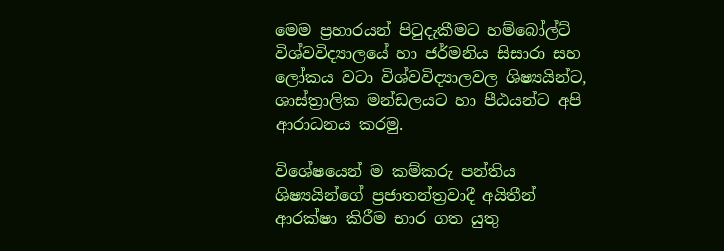මෙම ප්‍රහාරයන් පිටුදැකීමට හම්බෝල්ට් විශ්වවිද්‍යාලයේ හා ජර්මනිය සිසාරා සහ ලෝකය වටා විශ්වවිද්‍යාලවල ශිෂ්‍යයින්ට, ශාස්ත්‍රාලික මන්ඩලයට හා පීඨයන්ට අපි ආරාධනය කරමු.

විශේෂයෙන් ම කම්කරු පන්තිය ශිෂ්‍යයින්ගේ ප්‍රජාතන්ත්‍රවාදී අයිතීන් ආරක්ෂා කිරීම භාර ගත යුතු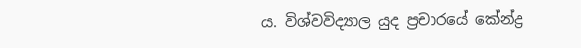ය. විශ්වවිද්‍යාල යුද ප්‍රචාරයේ කේන්ද්‍ර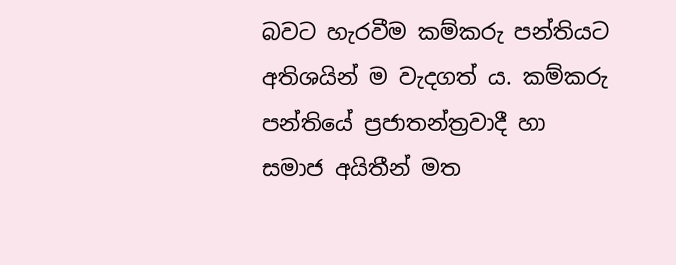බවට හැරවීම කම්කරු පන්තියට අතිශයින් ම වැදගත් ය. කම්කරු පන්තියේ ප්‍රජාතන්ත්‍රවාදී හා සමාජ අයිතීන් මත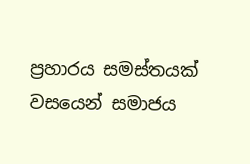ප්‍රහාරය සමස්තයක් වසයෙන් සමාජය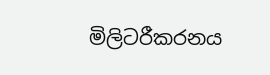මිලිටරීකරනය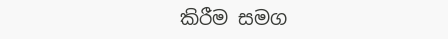කිරීම සමග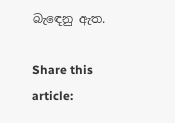බැඳෙනු ඇත.

Share this article: